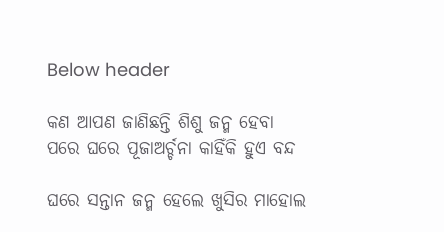Below header

କଣ ଆପଣ ଜାଣିଛନ୍ତି ଶିଶୁ ଜନ୍ମ ହେବା ପରେ ଘରେ ପୂଜାଅର୍ଚ୍ଚନା କାହିଁକି ହୁଏ ବନ୍ଦ

ଘରେ ସନ୍ତାନ ଜନ୍ମ ହେଲେ ଖୁସିର ମାହୋଲ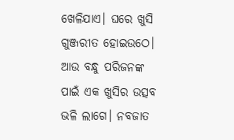ଖେଳିଯାଏ। ଘରେ ଖୁସି ଗୁଞ୍ଜରୀତ ହୋଇଉଠେ। ଆଉ ବନ୍ଧୁ ପରିଜନଙ୍କ ପାଇଁ ଏକ ଖୁସିର ଉତ୍ସବ ଭଳି ଲାଗେ। ନବଜାତ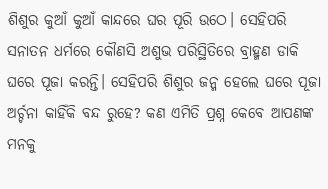ଶିଶୁର କୁଆଁ କୁଆଁ କାନ୍ଦରେ ଘର ପୂରି ଉଠେ। ସେହିପରି ସନାତନ ଧର୍ମରେ କୌଣସି ଅଶୁଭ ପରିସ୍ଥିତିରେ ବ୍ରାହ୍ମଣ ଡାକି ଘରେ ପୂଜା କରନ୍ତି। ସେହିପରି ଶିଶୁର ଜନ୍ମ ହେଲେ ଘରେ ପୂଜା ଅର୍ଚ୍ଚନା କାହିଁକି ବନ୍ଦ ରୁହେ? କଣ ଏମିତି ପ୍ରଶ୍ନ କେବେ ଆପଣଙ୍କ ମନକୁ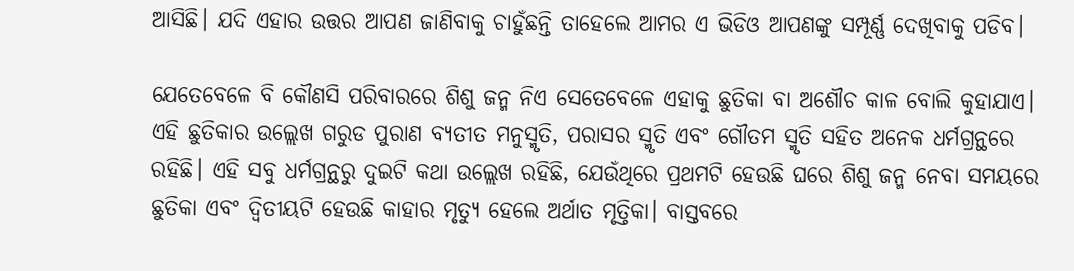ଆସିଛି। ଯଦି ଏହାର ଉତ୍ତର ଆପଣ ଜାଣିବାକୁ ଚାହୁଁଛନ୍ତି ତାହେଲେ ଆମର ଏ ଭିଡିଓ ଆପଣଙ୍କୁ ସମ୍ପୂର୍ଣ୍ଣ ଦେଖିବାକୁ ପଡିବ।

ଯେତେବେଳେ ବି କୌଣସି ପରିବାରରେ ଶିଶୁ ଜନ୍ମ ନିଏ ସେତେବେଳେ ଏହାକୁ ଛୁତିକା ବା ଅଶୌଚ କାଳ ବୋଲି କୁହାଯାଏ। ଏହି ଛୁତିକାର ଉଲ୍ଲେଖ ଗରୁଡ ପୁରାଣ ବ୍ୟତୀତ ମନୁସ୍ମୃତି, ପରାସର ସ୍ମୃତି ଏବଂ ଗୌତମ ସ୍ମୃତି ସହିତ ଅନେକ ଧର୍ମଗ୍ରନ୍ଥରେ ରହିଛି। ଏହି ସବୁ ଧର୍ମଗ୍ରନ୍ଥରୁ ଦୁଇଟି କଥା ଉଲ୍ଲେଖ ରହିଛି, ଯେଉଁଥିରେ ପ୍ରଥମଟି ହେଉଛି ଘରେ ଶିଶୁ ଜନ୍ମ ନେବା ସମୟରେ ଛୁତିକା ଏବଂ ଦ୍ୱିତୀୟଟି ହେଉଛି କାହାର ମୃତ୍ୟୁ ହେଲେ ଅର୍ଥାତ ମୃତ୍ତିକା। ବାସ୍ତବରେ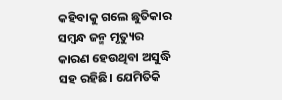କହିବାକୁ ଗଲେ ଛୁତିକାର ସମ୍ବନ୍ଧ ଜନ୍ମ ମୃତ୍ୟୁର କାରଣ ହେଉଥିବା ଅସୁଦ୍ଧି ସହ ରହିଛି। ଯେମିତିକି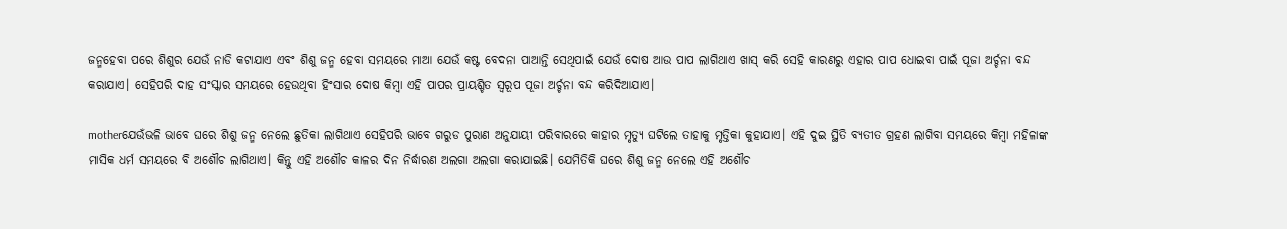ଜନ୍ମହେବା ପରେ ଶିଶୁର ଯେଉଁ ନାଡି କଟାଯାଏ ଏବଂ ଶିଶୁ ଜନ୍ମ ହେବା ସମୟରେ ମାଆ ଯେଉଁ କଷ୍ଟ ବେଦନା ପାଆନ୍ତି ସେଥିପାଇଁ ଯେଉଁ ଦୋଷ ଆଉ ପାପ ଲାଗିଥାଏ ଖାସ୍‌ କରି ସେହି କାରଣରୁ ଏହାର ପାପ ଧୋଇବା ପାଇଁ ପୂଜା ଅର୍ଚ୍ଚନା ବନ୍ଦ କରାଯାଏ। ସେହିପରି ଦାହ ସଂସ୍କାର ସମୟରେ ହେଉଥିବା ହିଂସାର ଦୋଷ କିମ୍ବା ଏହି ପାପର ପ୍ରାୟଶ୍ଚିତ ସ୍ୱରୂପ ପୂଜା ଅର୍ଚ୍ଚନା ବନ୍ଦ କରିଦିଆଯାଏ।

motherଯେଉଁଭଳି ଭାବେ ଘରେ ଶିଶୁ ଜନ୍ମ ନେଲେ ଛୁତିକା ଲାଗିଥାଏ ସେହିପରି ଭାବେ ଗରୁଡ ପୁରାଣ ଅନୁଯାୟୀ ପରିବାରରେ କାହାର ମୃତ୍ୟୁ ଘଟିଲେ ତାହାକୁ ମୃତ୍ତିକା କୁହାଯାଏ। ଏହି ଦୁଇ ସ୍ଥିତି ବ୍ୟତୀତ ଗ୍ରହଣ ଲାଗିବା ସମୟରେ କିମ୍ବା ମହିଳାଙ୍କ ମାସିକ ଧର୍ମ ସମୟରେ ବି ଅଶୌଚ ଲାଗିଥାଏ। କିନ୍ତୁ ଏହି ଅଶୌଚ କାଳର ଦିନ ନିର୍ଦ୍ଧାରଣ ଅଲଗା ଅଲଗା କରାଯାଇଛି। ଯେମିତିକି ଘରେ ଶିଶୁ ଜନ୍ମ ନେଲେ ଏହି ଅଶୌଚ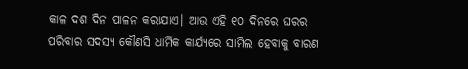କାଳ ଦଶ ଦିନ ପାଳନ କରାଯାଏ। ଆଉ ଏହି ୧୦ ଦିନରେ ଘରର ପରିବାର ସଦସ୍ୟ କୌଣସି ଧାର୍ମିକ କାର୍ଯ୍ୟରେ ସାମିଲ ହେବାକୁ ବାରଣ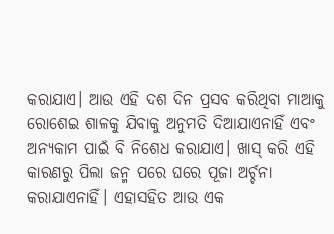କରାଯାଏ। ଆଉ ଏହି ଦଶ ଦିନ ପ୍ରସବ କରିଥିବା ମାଆକୁ ରୋଶେଇ ଶାଳକୁ ଯିବାକୁ ଅନୁମତି ଦିଆଯାଏନାହିଁ ଏବଂ ଅନ୍ୟକାମ ପାଇଁ ବି ନିଶେଧ କରାଯାଏ। ଖାସ୍‌ କରି ଏହି କାରଣରୁ ପିଲା ଜନ୍ମ ପରେ ଘରେ ପୂଜା ଅର୍ଚ୍ଚନା କରାଯାଏନାହିଁ। ଏହାସହିତ ଆଉ ଏକ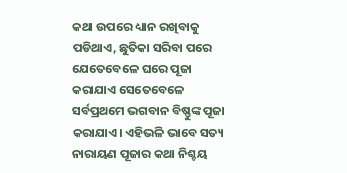କଥା ଉପରେ ଧ୍ୟାନ ରଖିବାକୁ ପଡିଥାଏ, ଛୁତିକା ସରିବା ପରେ ଯେତେବେଳେ ଘରେ ପୂଜା କରାଯାଏ ସେତେବେଳେ ସର୍ବପ୍ରଥମେ ଭଗବାନ ବିଷ୍ଣୁଙ୍କ ପୂଜା କରାଯାଏ। ଏହିଭଳି ଭାବେ ସତ୍ୟ ନାରାୟଣ ପୂଜାର କଥା ନିଶ୍ଚୟ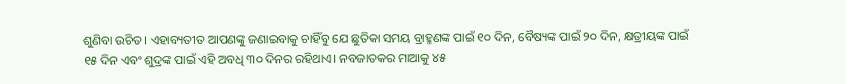ଶୁଣିବା ଉଚିତ। ଏହାବ୍ୟତୀତ ଆପଣଙ୍କୁ ଜଣାଇବାକୁ ଚାହିଁବୁ ଯେ ଛୁତିକା ସମୟ ବ୍ରାହ୍ମଣଙ୍କ ପାଇଁ ୧୦ ଦିନ, ବୈଷ୍ୟଙ୍କ ପାଇଁ ୨୦ ଦିନ, କ୍ଷତ୍ରୀୟଙ୍କ ପାଇଁ ୧୫ ଦିନ ଏବଂ ଶୁଦ୍ରଙ୍କ ପାଇଁ ଏହି ଅବଧି ୩୦ ଦିନର ରହିଥାଏ। ନବଜାତକର ମାଆକୁ ୪୫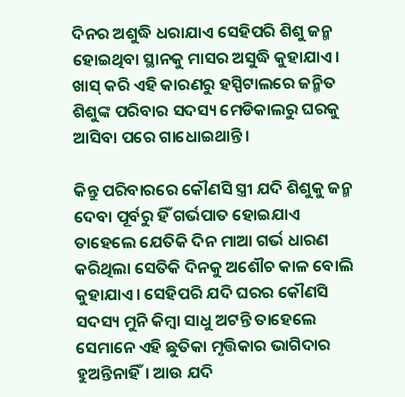ଦିନର ଅଶୁଦ୍ଧି ଧରାଯାଏ ସେହିପରି ଶିଶୁ ଜନ୍ମ ହୋଇଥିବା ସ୍ଥାନକୁ ମାସର ଅସୁଦ୍ଧି କୁହାଯାଏ। ଖାସ୍‌ କରି ଏହି କାରଣରୁ ହସ୍ପିଟାଲରେ ଜନ୍ମିତ ଶିଶୁଙ୍କ ପରିବାର ସଦସ୍ୟ ମେଡିକାଲରୁ ଘରକୁ ଆସିବା ପରେ ଗାଧୋଇଥାନ୍ତି।

କିନ୍ତୁ ପରିବାରରେ କୌଣସି ସ୍ତ୍ରୀ ଯଦି ଶିଶୁକୁ ଜନ୍ମ ଦେବା ପୂର୍ବରୁ ହିଁ ଗର୍ଭପାତ ହୋଇଯାଏ ତାହେଲେ ଯେତିକି ଦିନ ମାଆ ଗର୍ଭ ଧାରଣ କରିଥିଲା ସେତିକି ଦିନକୁ ଅଶୌଚ କାଳ ବୋଲି କୁହାଯାଏ। ସେହିପରି ଯଦି ଘରର କୌଣସି ସଦସ୍ୟ ମୁନି କିମ୍ବା ସାଧୁ ଅଟନ୍ତି ତାହେଲେ ସେମାନେ ଏହି ଛୁତିକା ମୃତ୍ତିକାର ଭାଗିଦାର ହୁଅନ୍ତିନାହିଁ। ଆଉ ଯଦି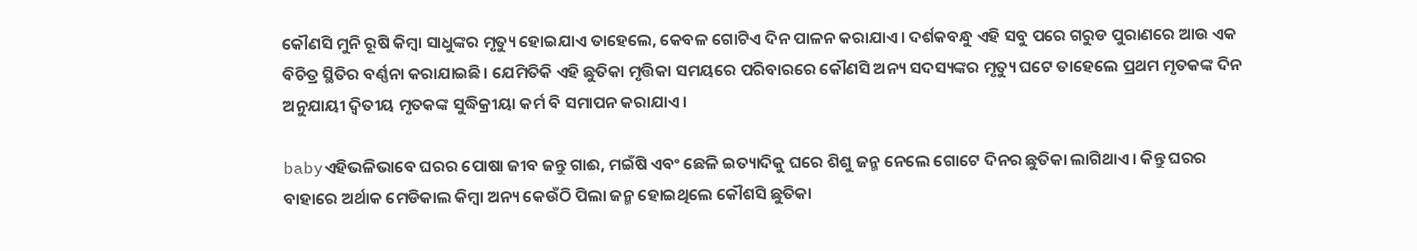କୌଣସି ମୁନି ରୂଷି କିମ୍ବା ସାଧୁଙ୍କର ମୃତ୍ୟୁ ହୋଇଯାଏ ତାହେଲେ, କେବଳ ଗୋଟିଏ ଦିନ ପାଳନ କରାଯାଏ। ଦର୍ଶକବନ୍ଧୁ ଏହି ସବୁ ପରେ ଗରୁଡ ପୁରାଣରେ ଆଉ ଏକ ବିଚିତ୍ର ସ୍ଥିତିର ବର୍ଣ୍ଣନା କରାଯାଇଛି। ଯେମିତିକି ଏହି ଛୁତିକା ମୃତ୍ତିକା ସମୟରେ ପରିବାରରେ କୌଣସି ଅନ୍ୟ ସଦସ୍ୟଙ୍କର ମୃତ୍ୟୁ ଘଟେ ତାହେଲେ ପ୍ରଥମ ମୃତକଙ୍କ ଦିନ ଅନୁଯାୟୀ ଦ୍ୱିତୀୟ ମୃତକଙ୍କ ସୁଦ୍ଧିକ୍ରୀୟା କର୍ମ ବି ସମାପନ କରାଯାଏ।

babyଏହିଭଳିଭାବେ ଘରର ପୋଷା ଜୀବ ଜନ୍ତୁ ଗାଈ, ମଇଁଷି ଏବଂ ଛେଳି ଇତ୍ୟାଦିକୁ ଘରେ ଶିଶୁ ଜନ୍ମ ନେଲେ ଗୋଟେ ଦିନର ଛୁତିକା ଲାଗିଥାଏ। କିନ୍ତୁ ଘରର ବାହାରେ ଅର୍ଥାକ ମେଡିକାଲ କିମ୍ବା ଅନ୍ୟ କେଉଁଠି ପିଲା ଜନ୍ମ ହୋଇଥିଲେ କୌଶସି ଛୁତିକା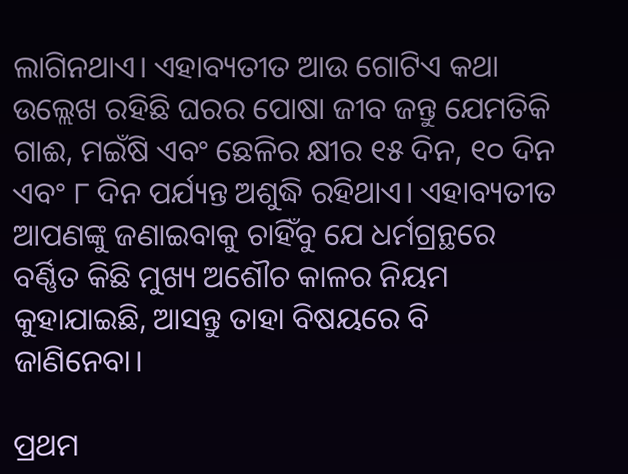ଲାଗିନଥାଏ। ଏହାବ୍ୟତୀତ ଆଉ ଗୋଟିଏ କଥା ଉଲ୍ଲେଖ ରହିଛି ଘରର ପୋଷା ଜୀବ ଜନ୍ତୁ ଯେମତିକି ଗାଈ, ମଇଁଷି ଏବଂ ଛେଳିର କ୍ଷୀର ୧୫ ଦିନ, ୧୦ ଦିନ ଏବଂ ୮ ଦିନ ପର୍ଯ୍ୟନ୍ତ ଅଶୁଦ୍ଧି ରହିଥାଏ। ଏହାବ୍ୟତୀତ ଆପଣଙ୍କୁ ଜଣାଇବାକୁ ଚାହିଁବୁ ଯେ ଧର୍ମଗ୍ରନ୍ଥରେ ବର୍ଣ୍ଣିତ କିଛି ମୁଖ୍ୟ ଅଶୌଚ କାଳର ନିୟମ କୁହାଯାଇଛି, ଆସନ୍ତୁ ତାହା ବିଷୟରେ ବି ଜାଣିନେବା।

ପ୍ରଥମ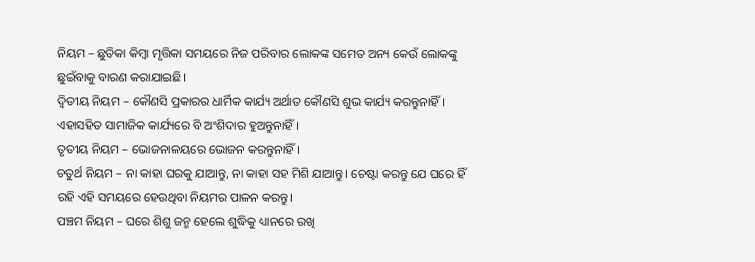ନିୟମ – ଛୁତିକା କିମ୍ବା ମୃତ୍ତିକା ସମୟରେ ନିଜ ପରିବାର ଲୋକଙ୍କ ସମେତ ଅନ୍ୟ କେଉଁ ଲୋକଙ୍କୁ ଛୁଇଁବାକୁ ବାରଣ କରାଯାଇଛି।
ଦ୍ୱିତୀୟ ନିୟମ – କୌଣସି ପ୍ରକାରର ଧାର୍ମିକ କାର୍ଯ୍ୟ ଅର୍ଥାତ କୌଣସି ଶୁଭ କାର୍ଯ୍ୟ କରନ୍ତୁନାହିଁ। ଏହାସହିତ ସାମାଜିକ କାର୍ଯ୍ୟରେ ବି ଅଂଶିଦାର ହୁଅନ୍ତୁନାହିଁ।
ତୃତୀୟ ନିୟମ – ଭୋଜନାଳୟରେ ଭୋଜନ କରନ୍ତୁନାହିଁ।
ଚତୁର୍ଥ ନିୟମ – ନା କାହା ଘରକୁ ଯାଆନ୍ତୁ, ନା କାହା ସହ ମିଶି ଯାଆନ୍ତୁ। ଚେଷ୍ଟା କରନ୍ତୁ ଯେ ଘରେ ହିଁ ରହି ଏହି ସମୟରେ ହେଉଥିବା ନିୟମର ପାଳନ କରନ୍ତୁ।
ପଞ୍ଚମ ନିୟମ – ଘରେ ଶିଶୁ ଜନ୍ମ ହେଲେ ଶୁଦ୍ଧିକୁ ଧ୍ୟାନରେ ରଖି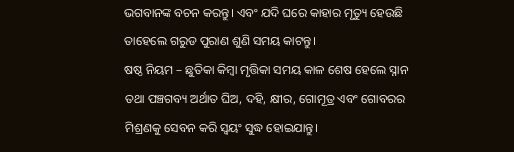ଭଗବାନଙ୍କ ବଚନ କରନ୍ତୁ। ଏବଂ ଯଦି ଘରେ କାହାର ମୃତ୍ୟୁ ହେଉଛି ତାହେଲେ ଗରୁଡ ପୁରାଣ ଶୁଣି ସମୟ କାଟନ୍ତୁ।
ଷଷ୍ଠ ନିୟମ – ଛୁତିକା କିମ୍ବା ମୃତ୍ତିକା ସମୟ କାଳ ଶେଷ ହେଲେ ସ୍ନାନ ତଥା ପଞ୍ଚଗବ୍ୟ ଅର୍ଥାତ ଘିଅ, ଦହି, କ୍ଷୀର, ଗୋମୂତ୍ର ଏବଂ ଗୋବରର ମିଶ୍ରଣକୁ ସେବନ କରି ସ୍ୱୟଂ ସୁଦ୍ଧ ହୋଇଯାନ୍ତୁ।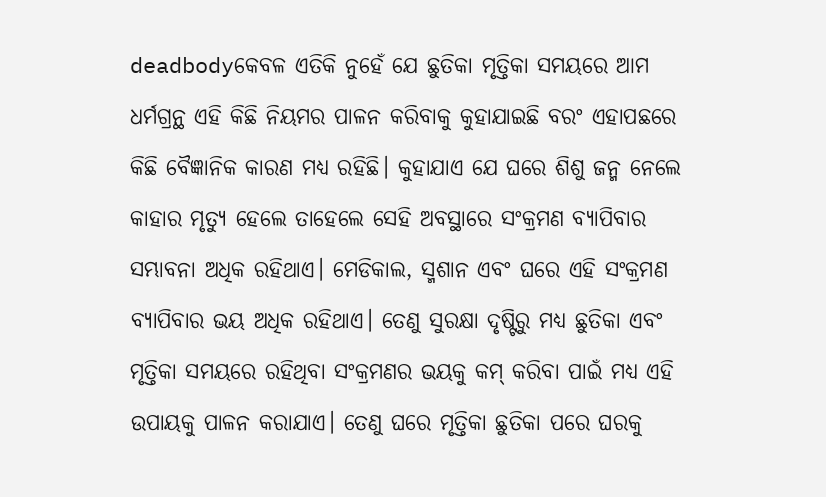deadbodyକେବଳ ଏତିକି ନୁହେଁ ଯେ ଛୁତିକା ମୃତ୍ତିକା ସମୟରେ ଆମ ଧର୍ମଗ୍ରନ୍ଥ ଏହି କିଛି ନିୟମର ପାଳନ କରିବାକୁ କୁହାଯାଇଛି ବରଂ ଏହାପଛରେ କିଛି ବୈଜ୍ଞାନିକ କାରଣ ମଧ୍ୟ ରହିଛି। କୁହାଯାଏ ଯେ ଘରେ ଶିଶୁ ଜନ୍ମ ନେଲେ କାହାର ମୃତ୍ୟୁ ହେଲେ ତାହେଲେ ସେହି ଅବସ୍ଥାରେ ସଂକ୍ରମଣ ବ୍ୟାପିବାର ସମ୍ଭାବନା ଅଧିକ ରହିଥାଏ। ମେଡିକାଲ, ସ୍ମଶାନ ଏବଂ ଘରେ ଏହି ସଂକ୍ରମଣ ବ୍ୟାପିବାର ଭୟ ଅଧିକ ରହିଥାଏ। ତେଣୁ ସୁରକ୍ଷା ଦୃଷ୍ଟିରୁ ମଧ୍ୟ ଛୁତିକା ଏବଂ ମୃତ୍ତିକା ସମୟରେ ରହିଥିବା ସଂକ୍ରମଣର ଭୟକୁ କମ୍‌ କରିବା ପାଇଁ ମଧ୍ୟ ଏହି ଉପାୟକୁ ପାଳନ କରାଯାଏ। ତେଣୁ ଘରେ ମୃତ୍ତିକା ଛୁତିକା ପରେ ଘରକୁ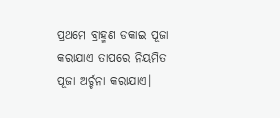ପ୍ରଥମେ ବ୍ରାହ୍ମଣ ଡକାଇ ପୂଜା କରାଯାଏ ତାପରେ ନିୟମିତ ପୂଜା ଅର୍ଚ୍ଚନା କରାଯାଏ।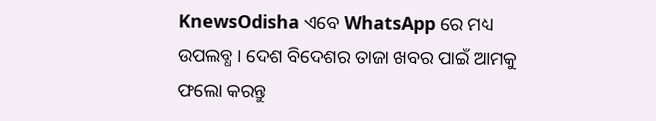KnewsOdisha ଏବେ WhatsApp ରେ ମଧ୍ୟ ଉପଲବ୍ଧ । ଦେଶ ବିଦେଶର ତାଜା ଖବର ପାଇଁ ଆମକୁ ଫଲୋ କରନ୍ତୁ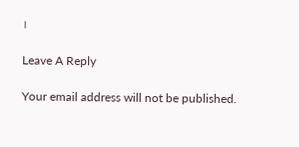।

Leave A Reply

Your email address will not be published.